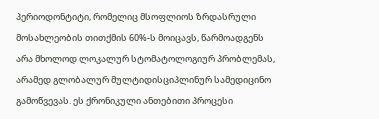პერიოდონტიტი, რომელიც მსოფლიოს ზრდასრული მოსახლეობის თითქმის 60%-ს მოიცავს, წარმოადგენს არა მხოლოდ ლოკალურ სტომატოლოგიურ პრობლემას, არამედ გლობალურ მულტიდისციპლინურ სამედიცინო გამოწვევას. ეს ქრონიკული ანთებითი პროცესი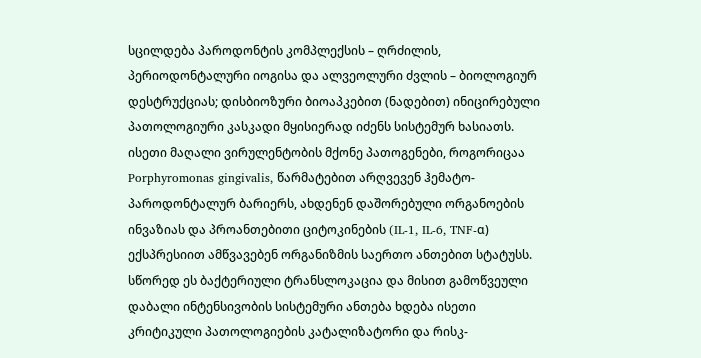სცილდება პაროდონტის კომპლექსის – ღრძილის, პერიოდონტალური იოგისა და ალვეოლური ძვლის – ბიოლოგიურ დესტრუქციას; დისბიოზური ბიოაპკებით (ნადებით) ინიცირებული პათოლოგიური კასკადი მყისიერად იძენს სისტემურ ხასიათს.
ისეთი მაღალი ვირულენტობის მქონე პათოგენები, როგორიცაა Porphyromonas gingivalis, წარმატებით არღვევენ ჰემატო-პაროდონტალურ ბარიერს, ახდენენ დაშორებული ორგანოების ინვაზიას და პროანთებითი ციტოკინების (IL-1, IL-6, TNF-α) ექსპრესიით ამწვავებენ ორგანიზმის საერთო ანთებით სტატუსს.
სწორედ ეს ბაქტერიული ტრანსლოკაცია და მისით გამოწვეული დაბალი ინტენსივობის სისტემური ანთება ხდება ისეთი კრიტიკული პათოლოგიების კატალიზატორი და რისკ-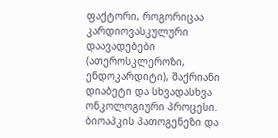ფაქტორი, როგორიცაა კარდიოვასკულური დაავადებები (ათეროსკლეროზი, ენდოკარდიტი), შაქრიანი დიაბეტი და სხვადასხვა ონკოლოგიური პროცესი.
ბიოაპკის პათოგენეზი და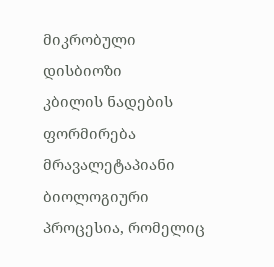მიკრობული დისბიოზი
კბილის ნადების ფორმირება მრავალეტაპიანი ბიოლოგიური პროცესია, რომელიც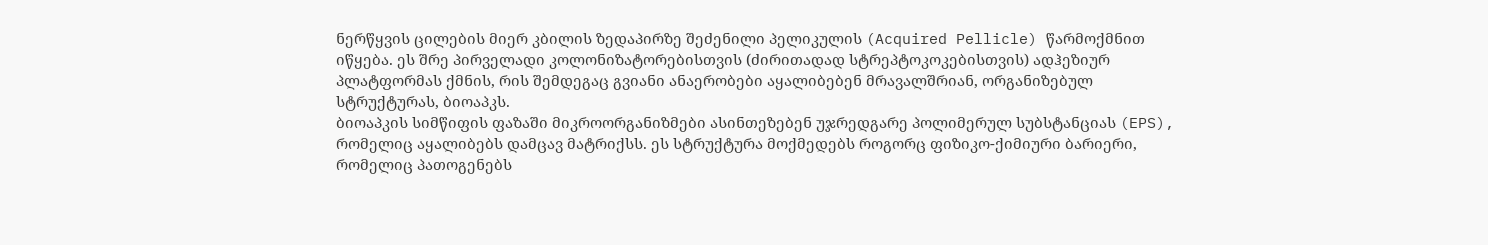ნერწყვის ცილების მიერ კბილის ზედაპირზე შეძენილი პელიკულის (Acquired Pellicle) წარმოქმნით იწყება. ეს შრე პირველადი კოლონიზატორებისთვის (ძირითადად სტრეპტოკოკებისთვის) ადჰეზიურ პლატფორმას ქმნის, რის შემდეგაც გვიანი ანაერობები აყალიბებენ მრავალშრიან, ორგანიზებულ სტრუქტურას, ბიოაპკს.
ბიოაპკის სიმწიფის ფაზაში მიკროორგანიზმები ასინთეზებენ უჯრედგარე პოლიმერულ სუბსტანციას (EPS), რომელიც აყალიბებს დამცავ მატრიქსს. ეს სტრუქტურა მოქმედებს როგორც ფიზიკო-ქიმიური ბარიერი, რომელიც პათოგენებს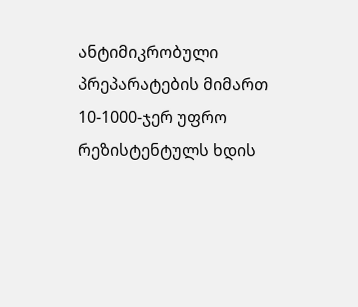ანტიმიკრობული პრეპარატების მიმართ 10-1000-ჯერ უფრო რეზისტენტულს ხდის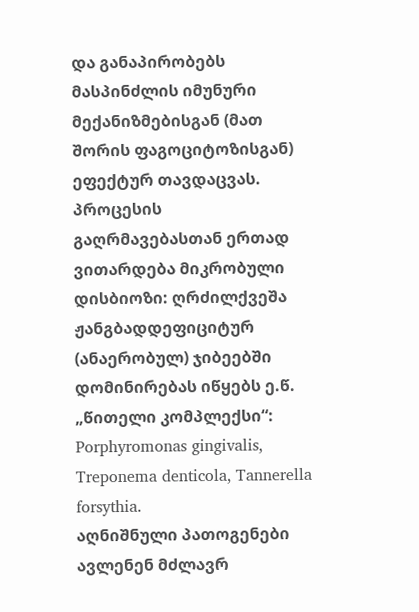და განაპირობებს მასპინძლის იმუნური მექანიზმებისგან (მათ შორის ფაგოციტოზისგან) ეფექტურ თავდაცვას.
პროცესის გაღრმავებასთან ერთად ვითარდება მიკრობული დისბიოზი: ღრძილქვეშა ჟანგბადდეფიციტურ (ანაერობულ) ჯიბეებში დომინირებას იწყებს ე.წ. „წითელი კომპლექსი“: Porphyromonas gingivalis, Treponema denticola, Tannerella forsythia.
აღნიშნული პათოგენები ავლენენ მძლავრ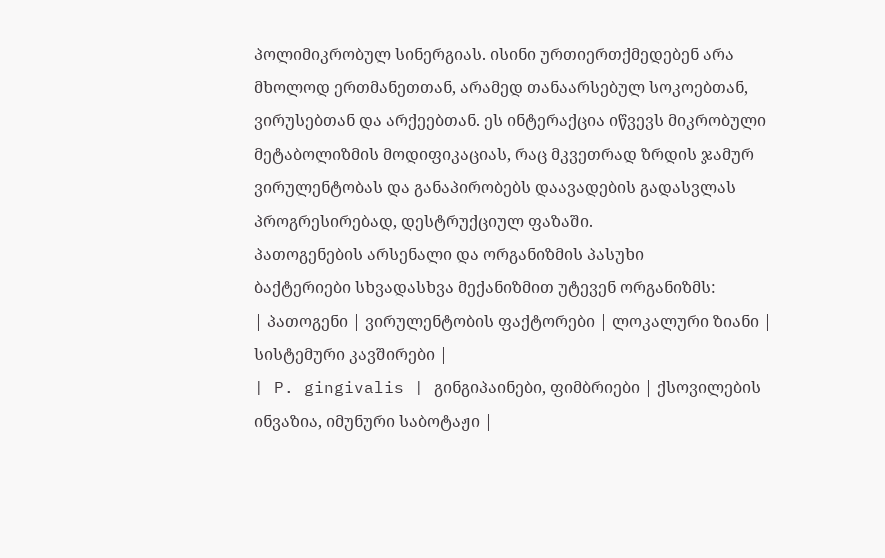პოლიმიკრობულ სინერგიას. ისინი ურთიერთქმედებენ არა მხოლოდ ერთმანეთთან, არამედ თანაარსებულ სოკოებთან, ვირუსებთან და არქეებთან. ეს ინტერაქცია იწვევს მიკრობული მეტაბოლიზმის მოდიფიკაციას, რაც მკვეთრად ზრდის ჯამურ ვირულენტობას და განაპირობებს დაავადების გადასვლას პროგრესირებად, დესტრუქციულ ფაზაში.
პათოგენების არსენალი და ორგანიზმის პასუხი
ბაქტერიები სხვადასხვა მექანიზმით უტევენ ორგანიზმს:
| პათოგენი | ვირულენტობის ფაქტორები | ლოკალური ზიანი | სისტემური კავშირები |
| P. gingivalis | გინგიპაინები, ფიმბრიები | ქსოვილების ინვაზია, იმუნური საბოტაჟი |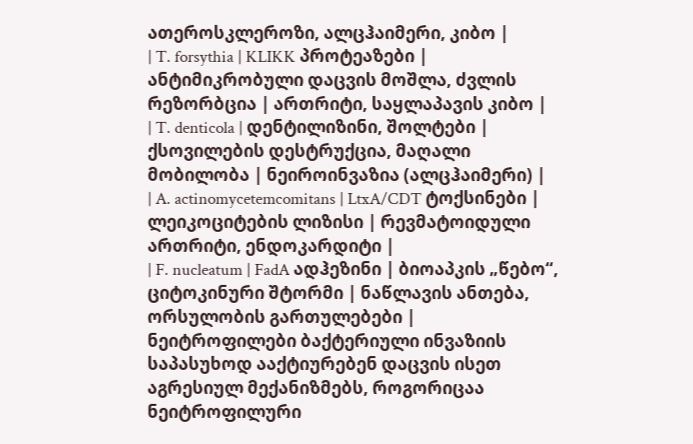ათეროსკლეროზი, ალცჰაიმერი, კიბო |
| T. forsythia | KLIKK პროტეაზები | ანტიმიკრობული დაცვის მოშლა, ძვლის რეზორბცია | ართრიტი, საყლაპავის კიბო |
| T. denticola | დენტილიზინი, შოლტები | ქსოვილების დესტრუქცია, მაღალი მობილობა | ნეიროინვაზია (ალცჰაიმერი) |
| A. actinomycetemcomitans | LtxA/CDT ტოქსინები | ლეიკოციტების ლიზისი | რევმატოიდული ართრიტი, ენდოკარდიტი |
| F. nucleatum | FadA ადჰეზინი | ბიოაპკის „წებო“, ციტოკინური შტორმი | ნაწლავის ანთება, ორსულობის გართულებები |
ნეიტროფილები ბაქტერიული ინვაზიის საპასუხოდ ააქტიურებენ დაცვის ისეთ აგრესიულ მექანიზმებს, როგორიცაა ნეიტროფილური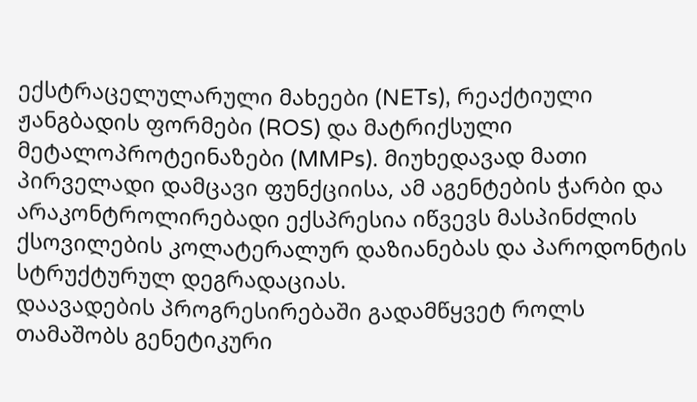ექსტრაცელულარული მახეები (NETs), რეაქტიული ჟანგბადის ფორმები (ROS) და მატრიქსული მეტალოპროტეინაზები (MMPs). მიუხედავად მათი პირველადი დამცავი ფუნქციისა, ამ აგენტების ჭარბი და არაკონტროლირებადი ექსპრესია იწვევს მასპინძლის ქსოვილების კოლატერალურ დაზიანებას და პაროდონტის სტრუქტურულ დეგრადაციას.
დაავადების პროგრესირებაში გადამწყვეტ როლს თამაშობს გენეტიკური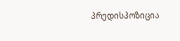პრედისპოზიცია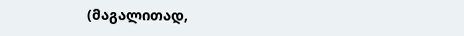(მაგალითად,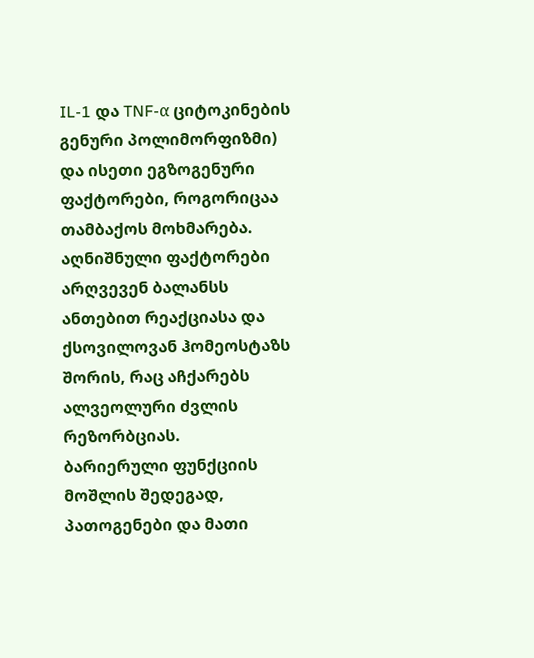IL-1 და TNF-α ციტოკინების გენური პოლიმორფიზმი) და ისეთი ეგზოგენური ფაქტორები, როგორიცაა თამბაქოს მოხმარება. აღნიშნული ფაქტორები არღვევენ ბალანსს ანთებით რეაქციასა და ქსოვილოვან ჰომეოსტაზს შორის, რაც აჩქარებს ალვეოლური ძვლის რეზორბციას.
ბარიერული ფუნქციის მოშლის შედეგად, პათოგენები და მათი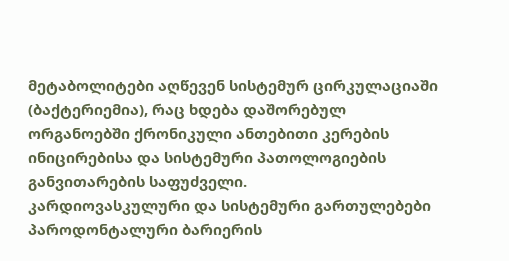მეტაბოლიტები აღწევენ სისტემურ ცირკულაციაში (ბაქტერიემია), რაც ხდება დაშორებულ ორგანოებში ქრონიკული ანთებითი კერების ინიცირებისა და სისტემური პათოლოგიების განვითარების საფუძველი.
კარდიოვასკულური და სისტემური გართულებები
პაროდონტალური ბარიერის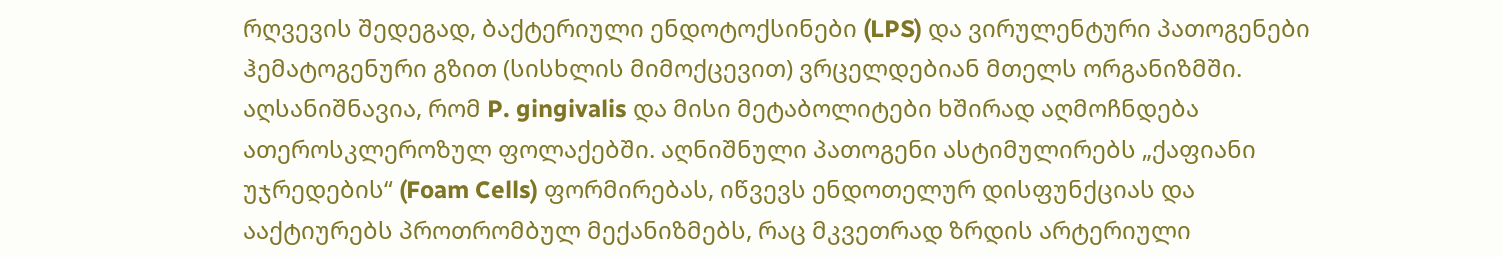რღვევის შედეგად, ბაქტერიული ენდოტოქსინები (LPS) და ვირულენტური პათოგენები ჰემატოგენური გზით (სისხლის მიმოქცევით) ვრცელდებიან მთელს ორგანიზმში. აღსანიშნავია, რომ P. gingivalis და მისი მეტაბოლიტები ხშირად აღმოჩნდება ათეროსკლეროზულ ფოლაქებში. აღნიშნული პათოგენი ასტიმულირებს „ქაფიანი უჯრედების“ (Foam Cells) ფორმირებას, იწვევს ენდოთელურ დისფუნქციას და ააქტიურებს პროთრომბულ მექანიზმებს, რაც მკვეთრად ზრდის არტერიული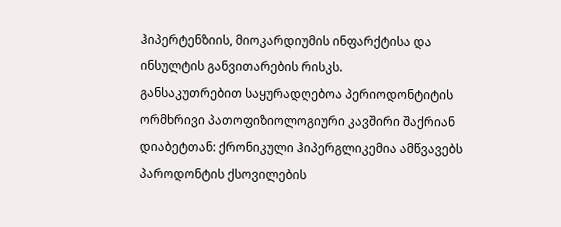ჰიპერტენზიის, მიოკარდიუმის ინფარქტისა და ინსულტის განვითარების რისკს.
განსაკუთრებით საყურადღებოა პერიოდონტიტის ორმხრივი პათოფიზიოლოგიური კავშირი შაქრიან დიაბეტთან: ქრონიკული ჰიპერგლიკემია ამწვავებს პაროდონტის ქსოვილების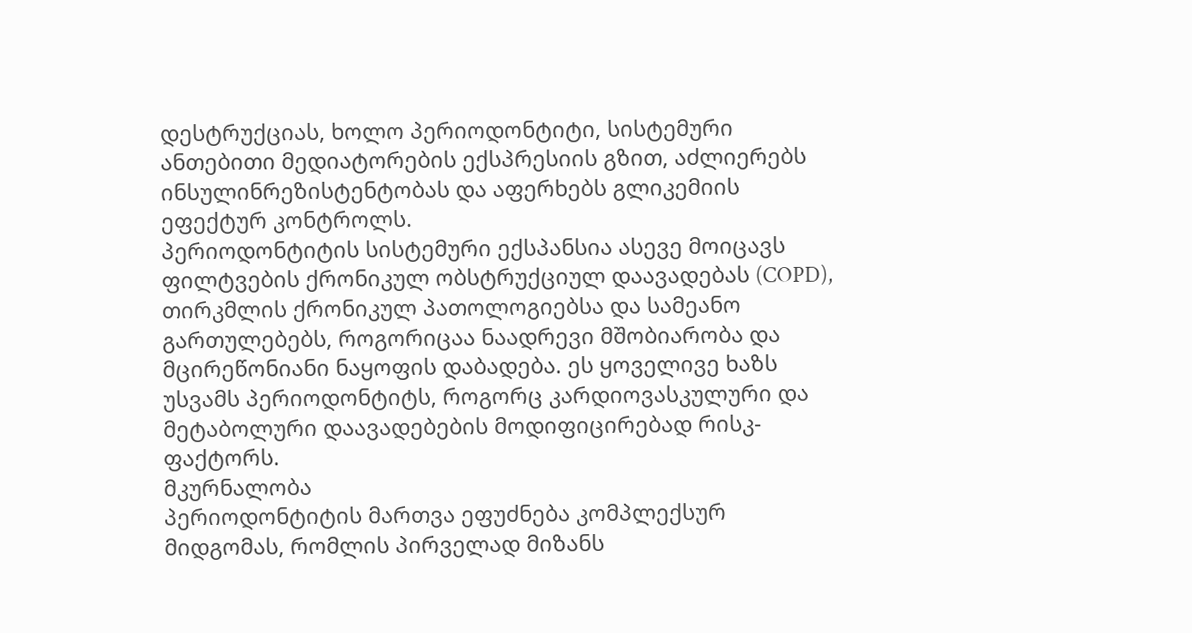დესტრუქციას, ხოლო პერიოდონტიტი, სისტემური ანთებითი მედიატორების ექსპრესიის გზით, აძლიერებს ინსულინრეზისტენტობას და აფერხებს გლიკემიის ეფექტურ კონტროლს.
პერიოდონტიტის სისტემური ექსპანსია ასევე მოიცავს ფილტვების ქრონიკულ ობსტრუქციულ დაავადებას (COPD), თირკმლის ქრონიკულ პათოლოგიებსა და სამეანო გართულებებს, როგორიცაა ნაადრევი მშობიარობა და მცირეწონიანი ნაყოფის დაბადება. ეს ყოველივე ხაზს უსვამს პერიოდონტიტს, როგორც კარდიოვასკულური და მეტაბოლური დაავადებების მოდიფიცირებად რისკ-ფაქტორს.
მკურნალობა
პერიოდონტიტის მართვა ეფუძნება კომპლექსურ მიდგომას, რომლის პირველად მიზანს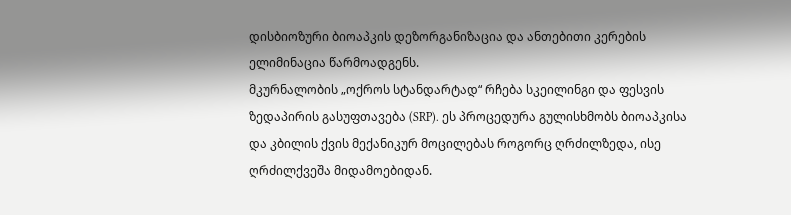დისბიოზური ბიოაპკის დეზორგანიზაცია და ანთებითი კერების ელიმინაცია წარმოადგენს.
მკურნალობის „ოქროს სტანდარტად“ რჩება სკეილინგი და ფესვის ზედაპირის გასუფთავება (SRP). ეს პროცედურა გულისხმობს ბიოაპკისა და კბილის ქვის მექანიკურ მოცილებას როგორც ღრძილზედა, ისე ღრძილქვეშა მიდამოებიდან.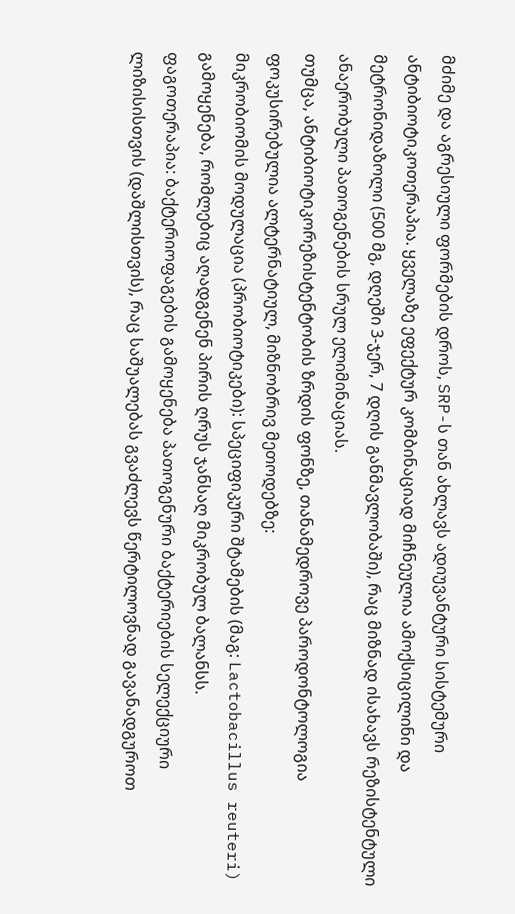მძიმე და აგრესიული ფორმების დროს, SRP-ს თან ახლავს ადიუვანტური სისტემური ანტიბიოტიკოთერაპია. ყველაზე ეფექტურ კომბინაციად მიჩნეულია ამოქსიცილინი და მეტრონიდაზოლი (500 მგ, დღეში 3-ჯერ, 7 დღის განმავლობაში), რაც მიზნად ისახავს რეზისტენტული ანაერობული პათოგენების სრულ ელიმინაციას.
თუმცა, ანტიბიოტიკორეზისტენტობის ზრდის ფონზე, თანამედროვე პაროდონტოლოგია ფოკუსირებულია ალტერნატიულ, მიზნობრივ მეთოდებზე:
მიკრობიომის მოდულაცია (პრობიოტიკები): სპეციფიკური შტამების (მაგ: Lactobacillus reuteri) გამოყენება, რომლებიც აღადგენენ პირის ღრუს ჯანსაღ მიკრობულ ბალანსს.
ფაგოთერაპია: ბაქტერიოფაგების გამოყენება პათოგენური ბაქტერიების სელექციური ლიზისისთვის (დაშლისთვის), რაც საშუალებას გვაძლევს წერტილოვნად გავანადგუროთ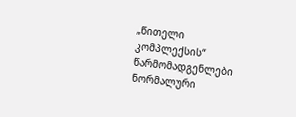„წითელი კომპლექსის“ წარმომადგენლები ნორმალური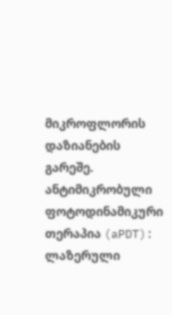მიკროფლორის დაზიანების გარეშე.
ანტიმიკრობული ფოტოდინამიკური თერაპია (aPDT): ლაზერული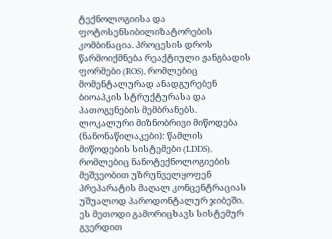ტექნოლოგიისა და ფოტოსენსიბილიზატორების კომბინაცია. პროცესის დროს წარმოიქმნება რეაქტიული ჟანგბადის ფორმები (ROS), რომლებიც მომენტალურად ანადგურებენ ბიოაპკის სტრუქტურასა და პათოგენების მემბრანებს.
ლოკალური მიზნობრივი მიწოდება (ნანონაწილაკები): წამლის მიწოდების სისტემები (LDDS), რომლებიც ნანოტექნოლოგიების მეშვეობით უზრუნველყოფენ პრეპარატის მაღალ კონცენტრაციას უშუალოდ პაროდონტალურ ჯიბეში. ეს მეთოდი გამორიცხავს სისტემურ გვერდით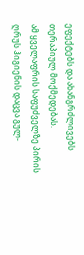ეფექტებს და ახანგრძლივებს თერაპიულ მოქმედებას.
ამ ყველაფრის საფუძველზე პირის ღრუს ჰიგიენის დაცვა გულ-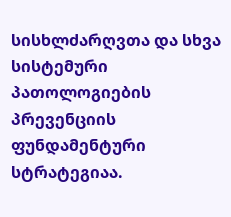სისხლძარღვთა და სხვა სისტემური პათოლოგიების პრევენციის ფუნდამენტური სტრატეგიაა.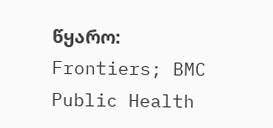წყარო: Frontiers; BMC Public Health